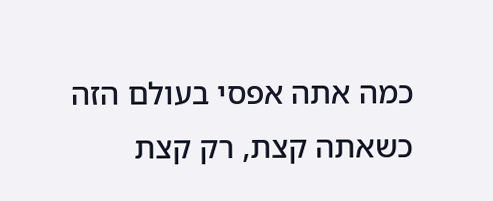כמה אתה אפסי בעולם הזה כשאתה קצת, רק קצת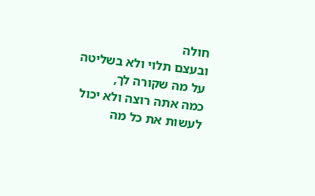חולה
ובעצם תלוי ולא בשליטה על מה שקורה לך,
כמה אתה רוצה ולא יכול לעשות את כל מה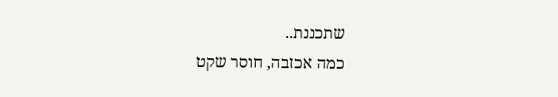שתכננת..
כמה אכזבה, חוסר שקט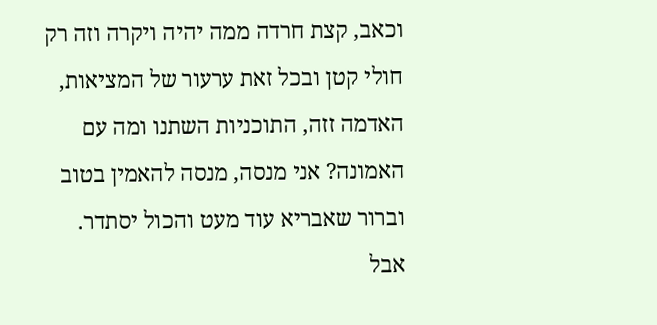וכאב, קצת חרדה ממה יהיה ויקרה וזה רק חולי קטן ובכל זאת ערעור של המציאות, האדמה זזה, התוכניות השתנו ומה עם האמונה? אני מנסה, מנסה להאמין בטוב וברור שאבריא עוד מעט והכול יסתדר.
אבל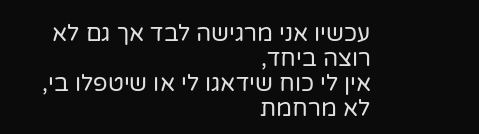עכשיו אני מרגישה לבד אך גם לא רוצה ביחד,
אין לי כוח שידאגו לי או שיטפלו בי,
לא מרחמת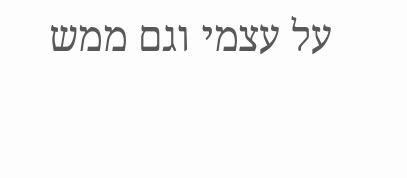על עצמי וגם ממש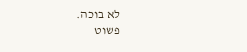לא בוכה.
פשוט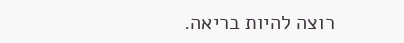רוצה להיות בריאה.